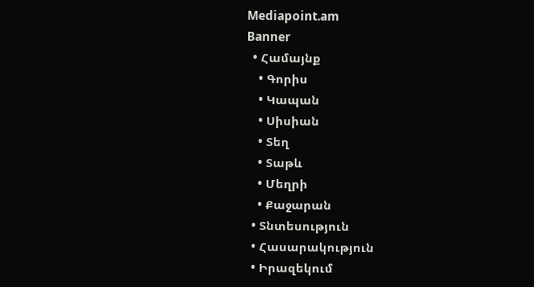Mediapoint.am
Banner
  • Համայնք
    • Գորիս
    • Կապան
    • Սիսիան
    • Տեղ
    • Տաթև
    • Մեղրի
    • Քաջարան
  • Տնտեսություն
  • Հասարակություն
  • Իրազեկում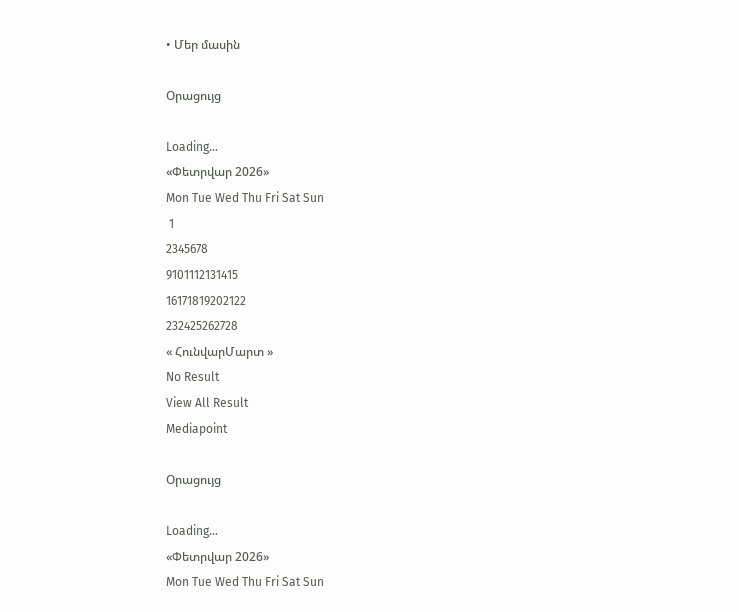• Մեր մասին

Օրացույց

Loading...
«Փետրվար 2026»
Mon Tue Wed Thu Fri Sat Sun
 1
2345678
9101112131415
16171819202122
232425262728
« ՀունվարՄարտ »
No Result
View All Result
Mediapoint

Օրացույց

Loading...
«Փետրվար 2026»
Mon Tue Wed Thu Fri Sat Sun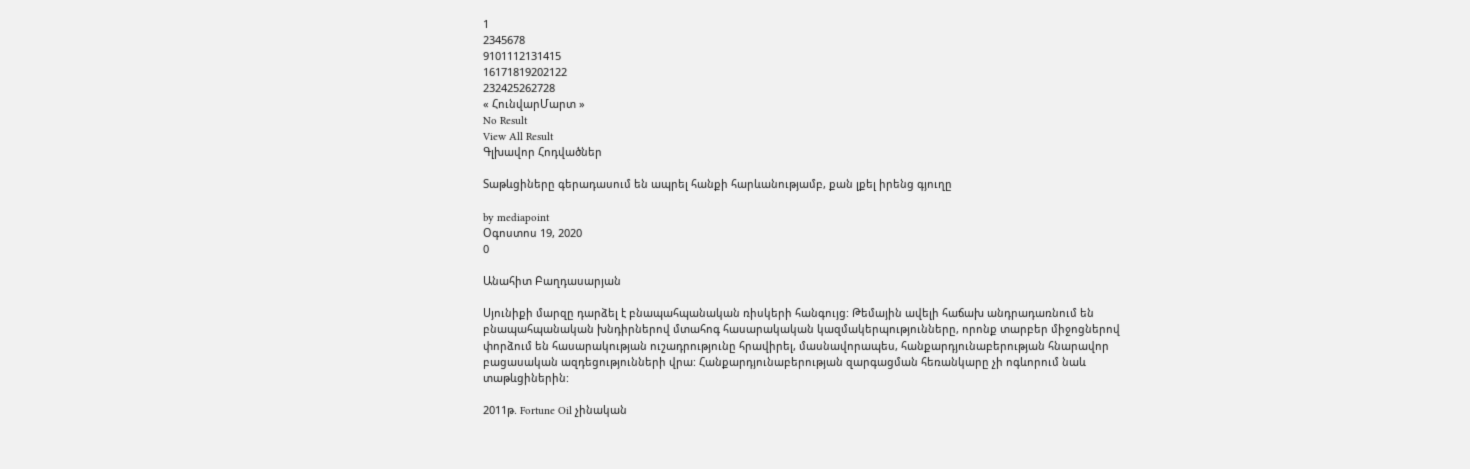1
2345678
9101112131415
16171819202122
232425262728
« ՀունվարՄարտ »
No Result
View All Result
Գլխավոր Հոդվածներ

Տաթևցիները գերադասում են ապրել հանքի հարևանությամբ, քան լքել իրենց գյուղը

by mediapoint
Օգոստոս 19, 2020
0

Անահիտ Բաղդասարյան

Սյունիքի մարզը դարձել է բնապահպանական ռիսկերի հանգույց: Թեմային ավելի հաճախ անդրադառնում են բնապահպանական խնդիրներով մտահոգ հասարակական կազմակերպությունները, որոնք տարբեր միջոցներով փորձում են հասարակության ուշադրությունը հրավիրել, մասնավորապես, հանքարդյունաբերության հնարավոր բացասական ազդեցությունների վրա: Հանքարդյունաբերության զարգացման հեռանկարը չի ոգևորում նաև տաթևցիներին:

2011թ. Fortune Oil չինական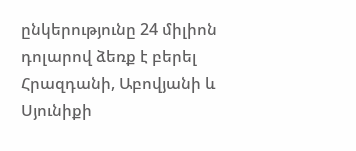ընկերությունը 24 միլիոն դոլարով ձեռք է բերել Հրազդանի, Աբովյանի և Սյունիքի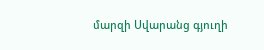մարզի Սվարանց գյուղի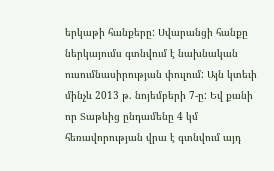երկաթի հանքերը: Սվարանցի հանքը ներկայումս գտնվում է նախնական ուսումնասիրության փուլում: Այն կտեւի մինչև 2013 թ. նոյեմբերի 7-ը: Եվ քանի որ Տաթևից ընդամենը 4 կմ հեռավորության վրա է գտնվում այդ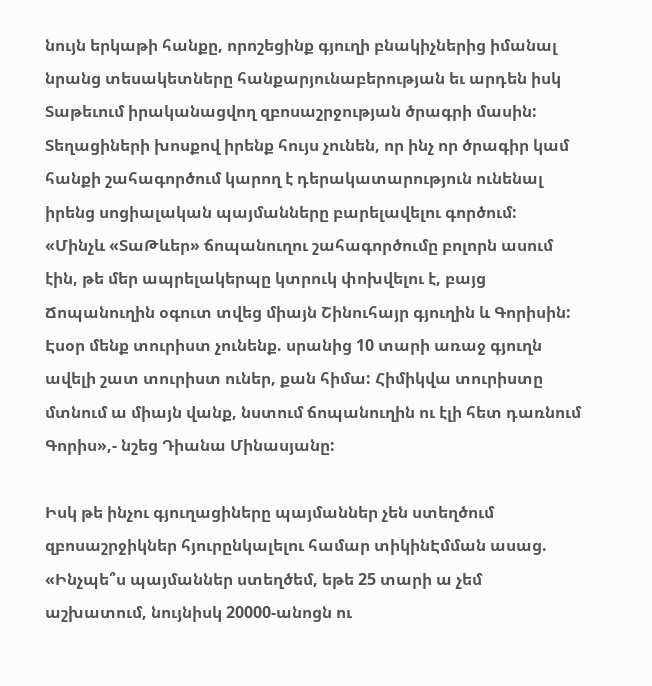նույն երկաթի հանքը, որոշեցինք գյուղի բնակիչներից իմանալ նրանց տեսակետները հանքարյունաբերության եւ արդեն իսկ Տաթեւում իրականացվող զբոսաշրջության ծրագրի մասին: Տեղացիների խոսքով իրենք հույս չունեն, որ ինչ որ ծրագիր կամ հանքի շահագործում կարող է դերակատարություն ունենալ իրենց սոցիալական պայմանները բարելավելու գործում:
«Մինչև «ՏաԹևեր» ճոպանուղու շահագործումը բոլորն ասում էին, թե մեր ապրելակերպը կտրուկ փոխվելու է, բայց Ճոպանուղին օգուտ տվեց միայն Շինուհայր գյուղին և Գորիսին: Էսօր մենք տուրիստ չունենք. սրանից 10 տարի առաջ գյուղն ավելի շատ տուրիստ ուներ, քան հիմա: Հիմիկվա տուրիստը մտնում ա միայն վանք, նստում ճոպանուղին ու էլի հետ դառնում Գորիս»,- նշեց Դիանա Մինասյանը:

Իսկ թե ինչու գյուղացիները պայմաններ չեն ստեղծում զբոսաշրջիկներ հյուրընկալելու համար տիկինԷմման ասաց. «Ինչպե՞ս պայմաններ ստեղծեմ, եթե 25 տարի ա չեմ աշխատում, նույնիսկ 20000-անոցն ու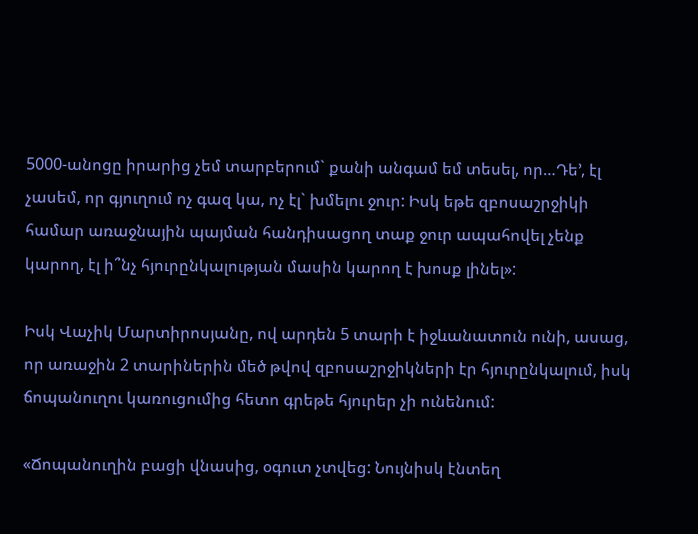5000-անոցը իրարից չեմ տարբերում` քանի անգամ եմ տեսել, որ…Դե’, էլ չասեմ, որ գյուղում ոչ գազ կա, ոչ էլ` խմելու ջուր: Իսկ եթե զբոսաշրջիկի համար առաջնային պայման հանդիսացող տաք ջուր ապահովել չենք կարող, էլ ի՞նչ հյուրընկալության մասին կարող է խոսք լինել»:

Իսկ Վաչիկ Մարտիրոսյանը, ով արդեն 5 տարի է իջևանատուն ունի, ասաց, որ առաջին 2 տարիներին մեծ թվով զբոսաշրջիկների էր հյուրընկալում, իսկ ճոպանուղու կառուցումից հետո գրեթե հյուրեր չի ունենում:

«Ճոպանուղին բացի վնասից, օգուտ չտվեց: Նույնիսկ էնտեղ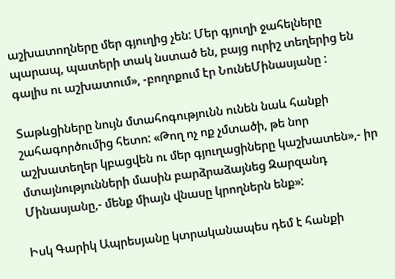աշխատողները մեր գյուղից չեն: Մեր գյուղի ջահելները պարապ, պատերի տակ նստած են, բայց ուրիշ տեղերից են գալիս ու աշխատում», -բողոքում էր ՆունեՄինասյանը :

Տաթևցիները նույն մտահոգությունն ունեն նաև հանքի շահագործումից հետո: «Թող ոչ ոք չմտածի, թե նոր աշխատեղեր կբացվեն ու մեր գյուղացիները կաշխատեն»,- իր մտայնությունների մասին բարձրաձայնեց Զարզանդ Մինասյանը,- մենք միայն վնասը կրողներն ենք»:

Իսկ Գարիկ Ապրեսյանը կտրականապես դեմ է հանքի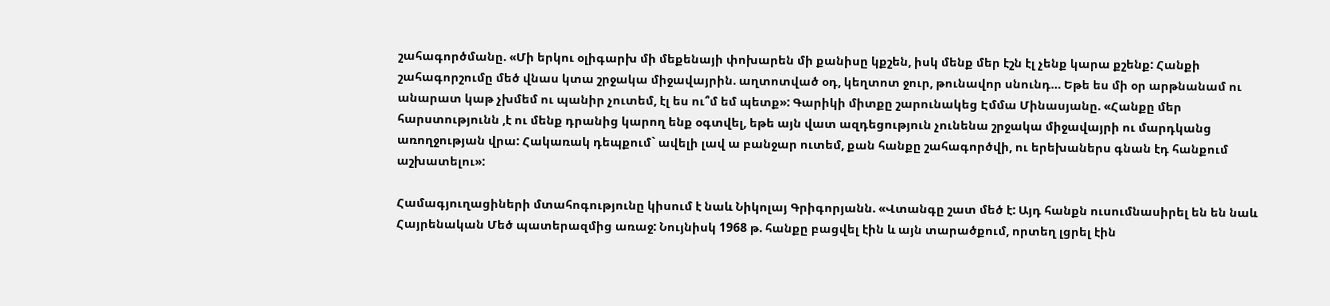շահագործմանը. «Մի երկու օլիգարխ մի մեքենայի փոխարեն մի քանիսը կքշեն, իսկ մենք մեր էշն էլ չենք կարա քշենք: Հանքի շահագորշումը մեծ վնաս կտա շրջակա միջավայրին. աղտոտված օդ, կեղտոտ ջուր, թունավոր սնունդ… Եթե ես մի օր արթնանամ ու անարատ կաթ չխմեմ ու պանիր չուտեմ, էլ ես ու՞մ եմ պետք»: Գարիկի միտքը շարունակեց Էմմա Մինասյանը. «Հանքը մեր հարստությունն ,է ու մենք դրանից կարող ենք օգտվել, եթե այն վատ ազդեցություն չունենա շրջակա միջավայրի ու մարդկանց առողջության վրա: Հակառակ դեպքում` ավելի լավ ա բանջար ուտեմ, քան հանքը շահագործվի, ու երեխաներս գնան էդ հանքում աշխատելու»:

Համագյուղացիների մտահոգությունը կիսում է նաև Նիկոլայ Գրիգորյանն. «Վտանգը շատ մեծ է: Այդ հանքն ուսումնասիրել են են նաև Հայրենական Մեծ պատերազմից առաջ: Նույնիսկ 1968 թ. հանքը բացվել էին և այն տարածքում, որտեղ լցրել էին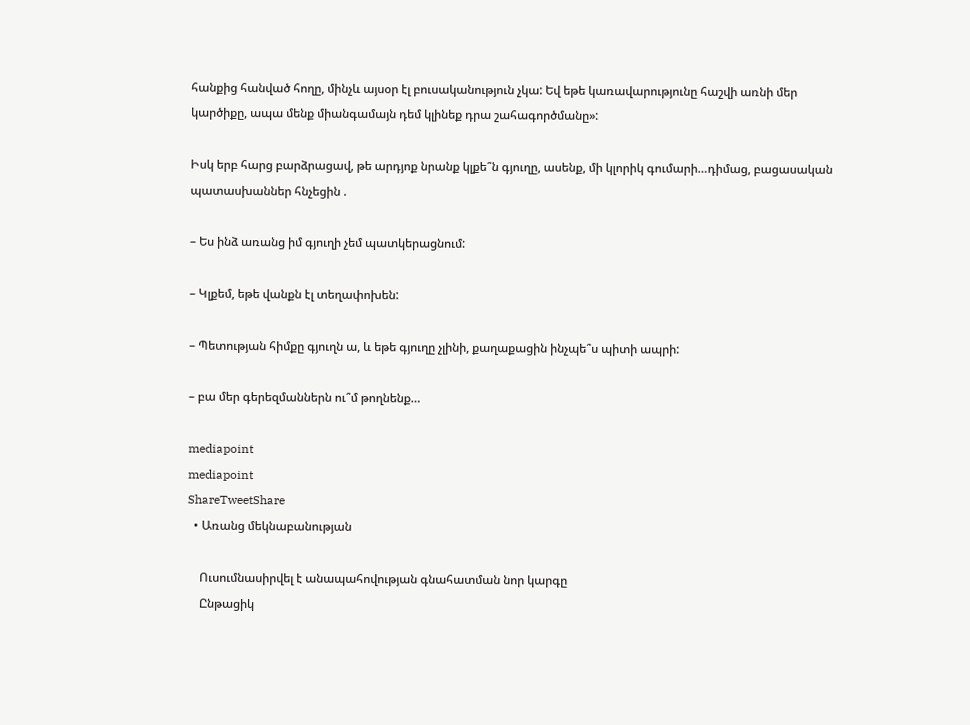հանքից հանված հողը, մինչև այսօր էլ բուսականություն չկա: Եվ եթե կառավարությունը հաշվի առնի մեր կարծիքը, ապա մենք միանգամայն դեմ կլինեք դրա շահագործմանը»:

Իսկ երբ հարց բարձրացավ, թե արդյոք նրանք կլքե՞ն գյուղը, ասենք, մի կլորիկ գումարի…դիմաց, բացասական պատասխաններ հնչեցին .

– Ես ինձ առանց իմ գյուղի չեմ պատկերացնում:

– Կլքեմ, եթե վանքն էլ տեղափոխեն:

– Պետության հիմքը գյուղն ա, և եթե գյուղը չլինի, քաղաքացին ինչպե՞ս պիտի ապրի:

– բա մեր գերեզմաններն ու՞մ թողնենք…

mediapoint
mediapoint
ShareTweetShare
  • Առանց մեկնաբանության

    Ուսումնասիրվել է անապահովության գնահատման նոր կարգը
    Ընթացիկ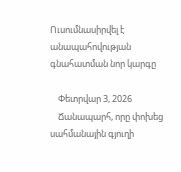Ուսումնասիրվել է անապահովության գնահատման նոր կարգը

    Փետրվար 3, 2026
    Ճանապարհ, որը փոխեց սահմանային գյուղի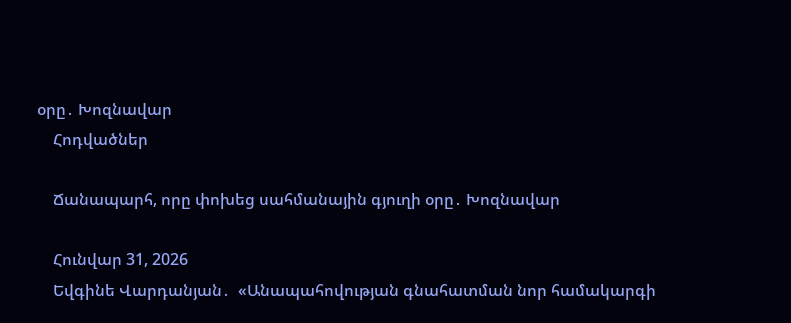օրը․ Խոզնավար
    Հոդվածներ

    Ճանապարհ, որը փոխեց սահմանային գյուղի օրը․ Խոզնավար

    Հունվար 31, 2026
    Եվգինե Վարդանյան․  «Անապահովության գնահատման նոր համակարգի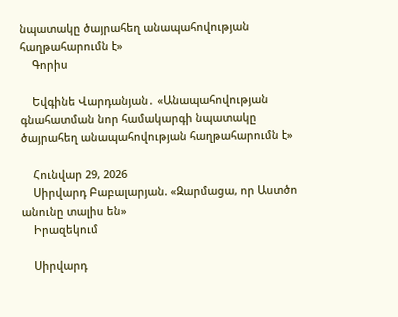նպատակը ծայրահեղ անապահովության հաղթահարումն է»
    Գորիս

    Եվգինե Վարդանյան․ «Անապահովության գնահատման նոր համակարգի նպատակը ծայրահեղ անապահովության հաղթահարումն է»

    Հունվար 29, 2026
    Սիրվարդ Բաբալարյան. «Զարմացա, որ Աստծո անունը տալիս են»
    Իրազեկում

    Սիրվարդ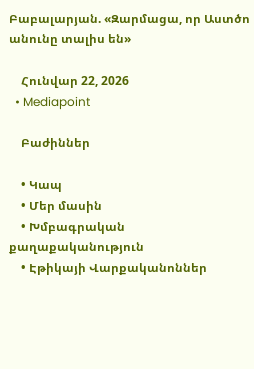Բաբալարյան. «Զարմացա, որ Աստծո անունը տալիս են»

    Հունվար 22, 2026
  • Mediapoint

    Բաժիններ

    • Կապ
    • Մեր մասին
    • Խմբագրական քաղաքականություն
    • Էթիկայի Վարքականոններ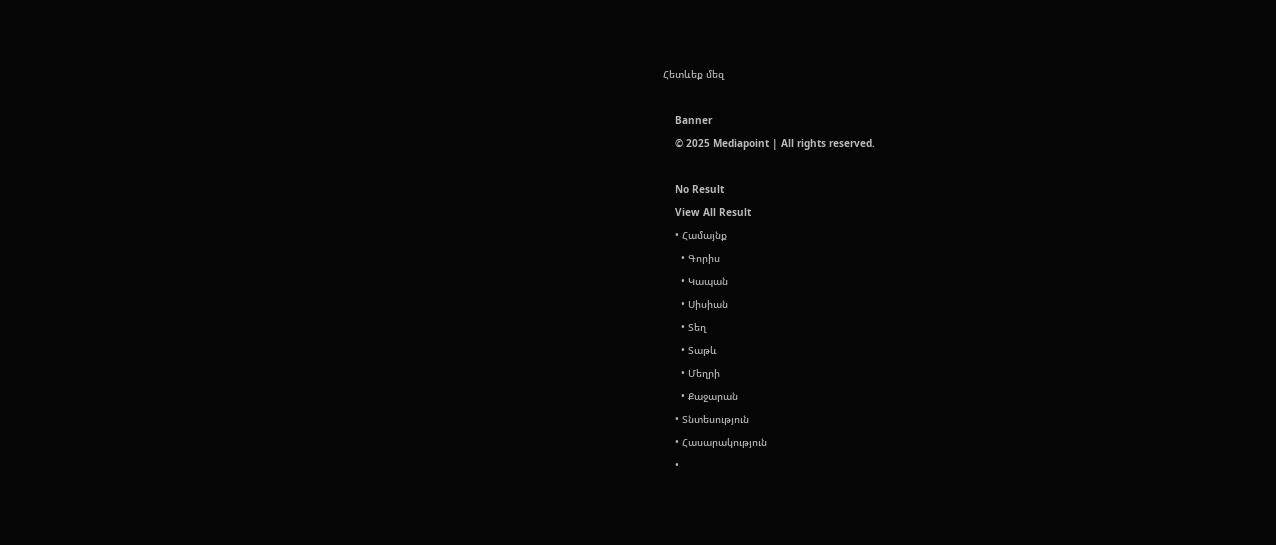Հետևեք մեզ

    Banner
    © 2025 Mediapoint | All rights reserved.

    No Result
    View All Result
    • Համայնք
      • Գորիս
      • Կապան
      • Սիսիան
      • Տեղ
      • Տաթև
      • Մեղրի
      • Քաջարան
    • Տնտեսություն
    • Հասարակություն
    •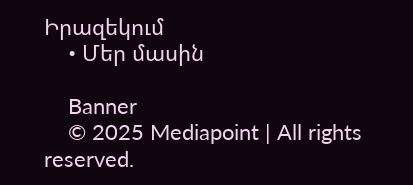Իրազեկում
    • Մեր մասին

    Banner
    © 2025 Mediapoint | All rights reserved.